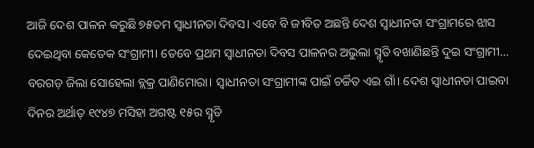ଆଜି ଦେଶ ପାଳନ କରୁଛି ୭୫ତମ ସ୍ବାଧୀନତା ଦିବସ। ଏବେ ବି ଜୀବିତ ଅଛନ୍ତି ଦେଶ ସ୍ବାଧୀନତା ସଂଗ୍ରାମରେ ଝାସ ଦେଇଥିବା କେତେକ ସଂଗ୍ରାମୀ। ତେବେ ପ୍ରଥମ ସ୍ବାଧୀନତା ଦିବସ ପାଳନର ଅଭୁଲା ସ୍ମୃତି ବଖାଣିଛନ୍ତି ଦୁଇ ସଂଗ୍ରାମୀ…
ବରଗଡ଼ ଜିଲା ସୋହେଲା ବ୍ଲକ୍ର ପାଣିମୋରା। ସ୍ବାଧୀନତା ସଂଗ୍ରାମୀଙ୍କ ପାଇଁ ଚର୍ଚ୍ଚିତ ଏଇ ଗାଁ। ଦେଶ ସ୍ବାଧୀନତା ପାଇବା ଦିନର ଅର୍ଥାତ୍ ୧୯୪୭ ମସିହା ଅଗଷ୍ଟ ୧୫ର ସ୍ମୃତି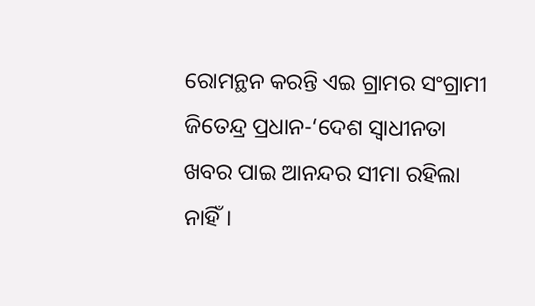ରୋମନ୍ଥନ କରନ୍ତି ଏଇ ଗ୍ରାମର ସଂଗ୍ରାମୀ ଜିତେନ୍ଦ୍ର ପ୍ରଧାନ-‘ଦେଶ ସ୍ବାଧୀନତା ଖବର ପାଇ ଆନନ୍ଦର ସୀମା ରହିଲା ନାହିଁ।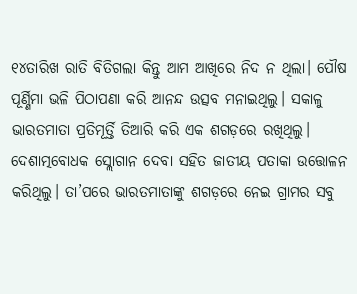୧୪ତାରିଖ ରାତି ବିତିଗଲା କିନ୍ତୁ ଆମ ଆଖିରେ ନିଦ ନ ଥିଲା। ପୌଷ ପୂର୍ଣ୍ଣିମା ଭଳି ପିଠାପଣା କରି ଆନନ୍ଦ ଉତ୍ସବ ମନାଇଥିଲୁ। ସକାଳୁ ଭାରତମାତା ପ୍ରତିମୂର୍ତ୍ତି ତିଆରି କରି ଏକ ଶଗଡ଼ରେ ରଖିଥିଲୁ। ଦେଶାତ୍ମବୋଧକ ସ୍ଲୋଗାନ ଦେବା ସହିତ ଜାତୀୟ ପତାକା ଉତ୍ତୋଳନ କରିଥିଲୁ। ତା’ପରେ ଭାରତମାତାଙ୍କୁ ଶଗଡ଼ରେ ନେଇ ଗ୍ରାମର ସବୁ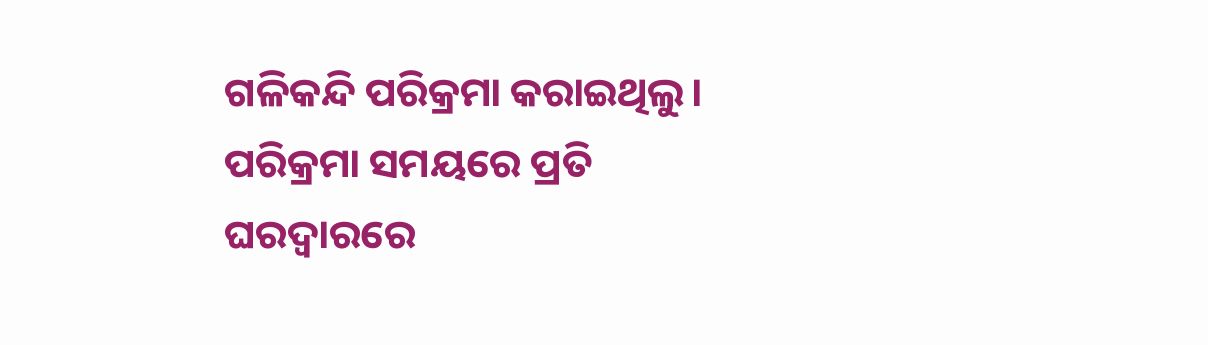ଗଳିକନ୍ଦି ପରିକ୍ରମା କରାଇଥିଲୁ। ପରିକ୍ରମା ସମୟରେ ପ୍ରତି ଘରଦ୍ୱାରରେ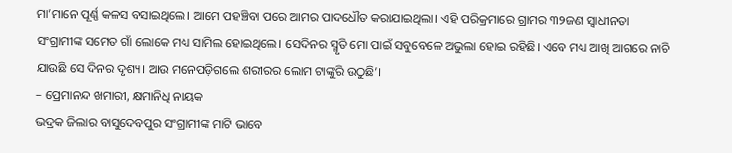ମା’ମାନେ ପୂର୍ଣ୍ଣ କଳସ ବସାଇଥିଲେ। ଆମେ ପହଞ୍ଚିବା ପରେ ଆମର ପାଦଧୌତ କରାଯାଇଥିଲା। ଏହି ପରିକ୍ରମାରେ ଗ୍ରାମର ୩୨ଜଣ ସ୍ବାଧୀନତା ସଂଗ୍ରାମୀଙ୍କ ସମେତ ଗାଁ ଲୋକେ ମଧ୍ୟ ସାମିଲ ହୋଇଥିଲେ। ସେଦିନର ସ୍ମୃତି ମୋ ପାଇଁ ସବୁବେଳେ ଅଭୁଲା ହୋଇ ରହିଛି। ଏବେ ମଧ୍ୟ ଆଖି ଆଗରେ ନାଚି ଯାଉଛି ସେ ଦିନର ଦୃଶ୍ୟ। ଆଉ ମନେପଡ଼ିଗଲେ ଶରୀରର ଲୋମ ଟାଙ୍କୁରି ଉଠୁଛି’।
– ପ୍ରେମାନନ୍ଦ ଖମାରୀ, କ୍ଷମାନିଧି ନାୟକ
ଭଦ୍ରକ ଜିଲାର ବାସୁଦେବପୁର ସଂଗ୍ରାମୀଙ୍କ ମାଟି ଭାବେ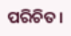ପରିଚିତ।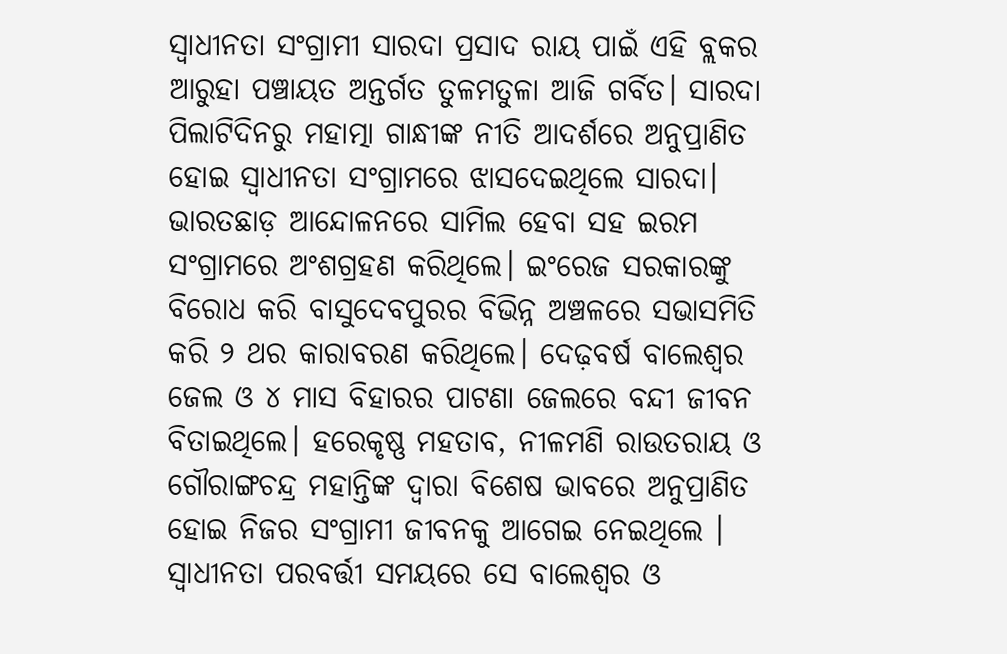ସ୍ବାଧୀନତା ସଂଗ୍ରାମୀ ସାରଦା ପ୍ରସାଦ ରାୟ ପାଇଁ ଏହି ବ୍ଲକର ଆରୁହା ପଞ୍ଚାୟତ ଅନ୍ତର୍ଗତ ତୁଳମତୁଳା ଆଜି ଗର୍ବିତ। ସାରଦା ପିଲାଟିଦିନରୁ ମହାତ୍ମା ଗାନ୍ଧୀଙ୍କ ନୀତି ଆଦର୍ଶରେ ଅନୁପ୍ରାଣିତ ହୋଇ ସ୍ବାଧୀନତା ସଂଗ୍ରାମରେ ଝାସଦେଇଥିଲେ ସାରଦା। ଭାରତଛାଡ଼ ଆନ୍ଦୋଳନରେ ସାମିଲ ହେବା ସହ ଇରମ ସଂଗ୍ରାମରେ ଅଂଶଗ୍ରହଣ କରିଥିଲେ। ଇଂରେଜ ସରକାରଙ୍କୁ ବିରୋଧ କରି ବାସୁଦେବପୁରର ବିଭିନ୍ନ ଅଞ୍ଚଳରେ ସଭାସମିତି କରି ୨ ଥର କାରାବରଣ କରିଥିଲେ। ଦେଢ଼ବର୍ଷ ବାଲେଶ୍ୱର ଜେଲ ଓ ୪ ମାସ ବିହାରର ପାଟଣା ଜେଲରେ ବନ୍ଦୀ ଜୀବନ ବିତାଇଥିଲେ। ହରେକୃଷ୍ଣ ମହତାବ, ନୀଳମଣି ରାଉତରାୟ ଓ ଗୌରାଙ୍ଗଚନ୍ଦ୍ର ମହାନ୍ତିଙ୍କ ଦ୍ୱାରା ବିଶେଷ ଭାବରେ ଅନୁପ୍ରାଣିତ ହୋଇ ନିଜର ସଂଗ୍ରାମୀ ଜୀବନକୁ ଆଗେଇ ନେଇଥିଲେ । ସ୍ବାଧୀନତା ପରବର୍ତ୍ତୀ ସମୟରେ ସେ ବାଲେଶ୍ୱର ଓ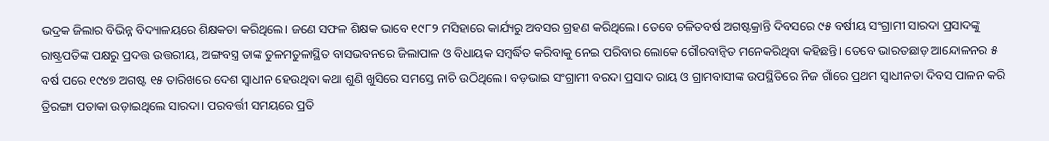ଭଦ୍ରକ ଜିଲାର ବିଭିନ୍ନ ବିଦ୍ୟାଳୟରେ ଶିକ୍ଷକତା କରିଥିଲେ। ଜଣେ ସଫଳ ଶିକ୍ଷକ ଭାବେ ୧୯୮୨ ମସିହାରେ କାର୍ଯ୍ୟରୁ ଅବସର ଗ୍ରହଣ କରିଥିଲେ। ତେବେ ଚଳିତବର୍ଷ ଅଗଷ୍ଟକ୍ରାନ୍ତି ଦିବସରେ ୯୫ ବର୍ଷୀୟ ସଂଗ୍ରାମୀ ସାରଦା ପ୍ରସାଦଙ୍କୁ ରାଷ୍ଟ୍ରପତିଙ୍କ ପକ୍ଷରୁ ପ୍ରଦତ୍ତ ଉତ୍ତରୀୟ, ଅଙ୍ଗବସ୍ତ୍ର ତାଙ୍କ ତୁଳମତୁଳାସ୍ଥିତ ବାସଭବନରେ ଜିଲାପାଳ ଓ ବିଧାୟକ ସମ୍ବର୍ଦ୍ଧିତ କରିବାକୁ ନେଇ ପରିବାର ଲୋକେ ଗୌରବାନ୍ବିତ ମନେକରିଥିବା କହିଛନ୍ତି। ତେବେ ଭାରତଛାଡ଼ ଆନ୍ଦୋଳନର ୫ ବର୍ଷ ପରେ ୧୯୪୭ ଅଗଷ୍ଟ ୧୫ ତାରିଖରେ ଦେଶ ସ୍ବାଧୀନ ହେଉଥିବା କଥା ଶୁଣି ଖୁସିରେ ସମସ୍ତେ ନାଚି ଉଠିଥିଲେ। ବଡ଼ଭାଇ ସଂଗ୍ରାମୀ ବରଦା ପ୍ରସାଦ ରାୟ ଓ ଗ୍ରାମବାସୀଙ୍କ ଉପସ୍ଥିତିରେ ନିଜ ଗାଁରେ ପ୍ରଥମ ସ୍ବାଧୀନତା ଦିବସ ପାଳନ କରି ତ୍ରିରଙ୍ଗା ପତାକା ଉଡ଼ାଇଥିଲେ ସାରଦା। ପରବର୍ତ୍ତୀ ସମୟରେ ପ୍ରତି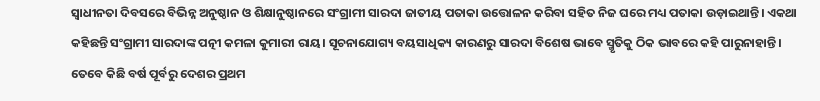ସ୍ବାଧୀନତା ଦିବସରେ ବିଭିନ୍ନ ଅନୁଷ୍ଠାନ ଓ ଶିକ୍ଷାନୁଷ୍ଠାନରେ ସଂଗ୍ରାମୀ ସାରଦା ଜାତୀୟ ପତାକା ଉତ୍ତୋଳନ କରିବା ସହିତ ନିଜ ଘରେ ମଧ୍ୟ ପତାକା ଉଡ଼ାଇଥାନ୍ତି। ଏକଥା କହିଛନ୍ତି ସଂଗ୍ରାମୀ ସାରଦାଙ୍କ ପତ୍ନୀ କମଳା କୁମାରୀ ରାୟ। ସୂଚନାଯୋଗ୍ୟ ବୟସାଧିକ୍ୟ କାରଣରୁ ସାରଦା ବିଶେଷ ଭାବେ ସ୍ମୃତିକୁ ଠିକ ଭାବରେ କହି ପାରୁନାହାନ୍ତି। ତେବେ କିଛି ବର୍ଷ ପୂର୍ବରୁ ଦେଶର ପ୍ରଥମ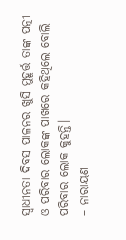ସ୍ବାଧୀନତା ଦିବସ ପାଳନର ଖୁସି ମୁହୂର୍ତ୍ତ ତାଙ୍କ ପତ୍ନୀ ଓ ପରିବାର ଲୋକଙ୍କ ପାଖରେ କହିଥିଲେ ବୋଲି ପରିବାର ଲୋକ କୁହନ୍ତି।
– ନାରାୟଣ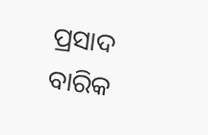ପ୍ରସାଦ ବାରିକ